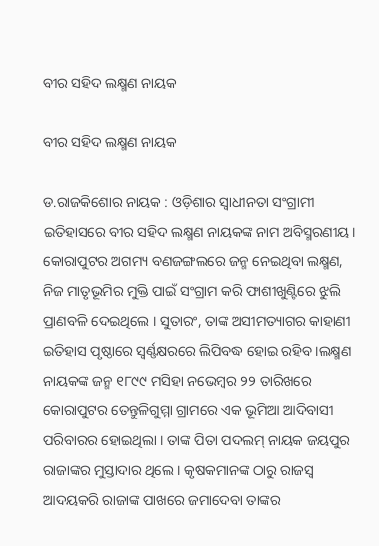ବୀର ସହିଦ ଲକ୍ଷ୍ମଣ ନାୟକ

ବୀର ସହିଦ ଲକ୍ଷ୍ମଣ ନାୟକ

ଡ.ରାଜକିଶୋର ନାୟକ : ଓଡ଼ିଶାର ସ୍ୱାଧୀନତା ସଂଗ୍ରାମୀ ଇତିହାସରେ ବୀର ସହିଦ ଲକ୍ଷ୍ମଣ ନାୟକଙ୍କ ନାମ ଅବିସ୍ମରଣୀୟ। କୋରାପୁଟର ଅଗମ୍ୟ ବଣଜଙ୍ଗଲରେ ଜନ୍ମ ନେଇଥିବା ଲକ୍ଷ୍ମଣ, ନିଜ ମାତୃଭୂମିର ମୁକ୍ତି ପାଇଁ ସଂଗ୍ରାମ କରି ଫାଶୀଖୁଣ୍ଟିରେ ଝୁଲି ପ୍ରାଣବଳି ଦେଇଥିଲେ । ସୁତାରଂ, ତାଙ୍କ ଅସୀମତ୍ୟାଗର କାହାଣୀ ଇତିହାସ ପୃଷ୍ଠାରେ ସ୍ୱର୍ଣ୍ଣକ୍ଷରରେ ଲିପିବଦ୍ଧ ହୋଇ ରହିବ ।ଲକ୍ଷ୍ମଣ ନାୟକଙ୍କ ଜନ୍ମ ୧୮୯୯ ମସିହା ନଭେମ୍ବର ୨୨ ତାରିଖରେ କୋରାପୁଟର ତେନ୍ତୁଳିଗୁମ୍ମା ଗ୍ରାମରେ ଏକ ଭୂମିଆ ଆଦିବାସୀ ପରିବାରର ହୋଇଥିଲା । ତାଙ୍କ ପିତା ପଦଲମ୍‌ ନାୟକ ଜୟପୁର ରାଜାଙ୍କର ମୁସ୍ତାଦାର ଥିଲେ । କୃଷକମାନଙ୍କ ଠାରୁ ରାଜସ୍ୱ ଆଦୟକରି ରାଜାଙ୍କ ପାଖରେ ଜମାଦେବା ତାଙ୍କର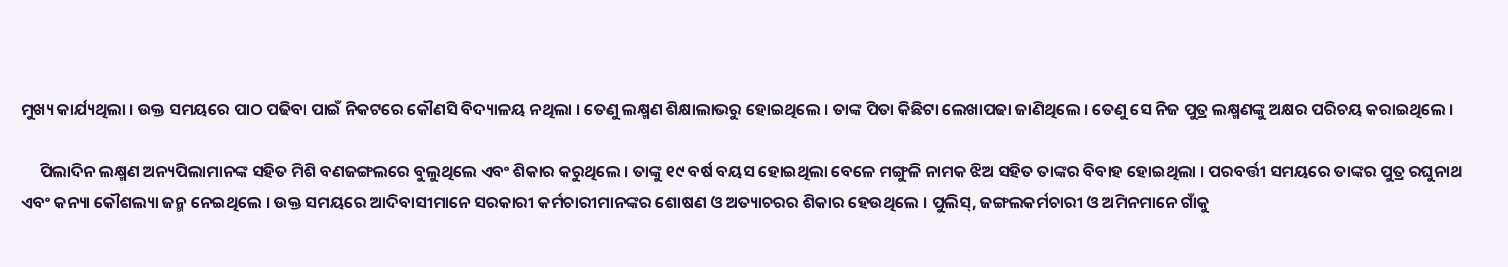ମୁଖ୍ୟ କାର୍ଯ୍ୟଥିଲା । ଉକ୍ତ ସମୟରେ ପାଠ ପଢିବା ପାଇଁ ନିକଟରେ କୌଣସି ବିଦ୍ୟାଳୟ ନଥିଲା । ତେଣୁ ଲକ୍ଷ୍ମଣ ଶିକ୍ଷାଲାଭରୁ ହୋଇଥିଲେ । ତାଙ୍କ ପିତା କିଛିଟା ଲେଖାପଢା ଜାଣିଥିଲେ । ତେଣୁ ସେ ନିଜ ପୁତ୍ର ଲକ୍ଷ୍ମଣଙ୍କୁ ଅକ୍ଷର ପରିଚୟ କରାଇଥିଲେ ।

     ପିଲାଦିନ ଲକ୍ଷ୍ମଣ ଅନ୍ୟପିଲାମାନଙ୍କ ସହିତ ମିଶି ବଣଜଙ୍ଗଲରେ ବୁଲୁଥିଲେ ଏବଂ ଶିକାର କରୁଥିଲେ । ତାଙ୍କୁ ୧୯ ବର୍ଷ ବୟସ ହୋଇଥିଲା ବେଳେ ମଙ୍ଗୁଳି ନାମକ ଝିଅ ସହିତ ତାଙ୍କର ବିବାହ ହୋଇଥିଲା । ପରବର୍ତ୍ତୀ ସମୟରେ ତାଙ୍କର ପୁତ୍ର ରଘୁନାଥ  ଏବଂ କନ୍ୟା କୌଶଲ୍ୟା ଜନ୍ମ ନେଇଥିଲେ । ଉକ୍ତ ସମୟରେ ଆଦିବାସୀମାନେ ସରକାରୀ କର୍ମଚାରୀମାନଙ୍କର ଶୋଷଣ ଓ ଅତ୍ୟାଚରର ଶିକାର ହେଉଥିଲେ । ପୁଲିସ୍‌, ଜଙ୍ଗଲକର୍ମଚାରୀ ଓ ଅମିନମାନେ ଗାଁକୁ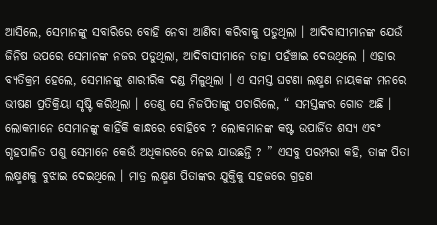ଆସିଲେ, ସେମାନଙ୍କୁ ସବାରିରେ ବୋହି ନେବା ଆଣିବା କରିବାକୁ ପଡୁଥିଲା । ଆଦିବାସୀମାନଙ୍କ ଯେଉଁ ଜିନିଷ ଉପରେ ସେମାନଙ୍କ ନଜର ପଡୁଥିଲା, ଆଦିବାସୀମାନେ ତାହା ପହଁଞ୍ଚାଇ ଦେଉଥିଲେ । ଏହାର ବ୍ୟତିକ୍ରମ ହେଲେ, ସେମାନଙ୍କୁ ଶାରୀରିକ ଦଣ୍ଡ ମିଳୁଥିଲା । ଏ ସମସ୍ତ ଘଟଣା ଲକ୍ଷ୍ମଣ ନାୟକଙ୍କ ମନରେ ଭୀଷଣ ପ୍ରତିକ୍ରିୟା ସୃଷ୍ଟି କରିଥିଲା । ତେଣୁ ସେ ନିଜପିତାଙ୍କୁ ପଚାରିଲେ, “ ସମସ୍ତଙ୍କର ଗୋଡ ଅଛି । ଲୋକମାନେ ସେମାନଙ୍କୁ କାହିଁକି କାନ୍ଧରେ ବୋହିବେ ? ଲୋକମାନଙ୍କ କଷ୍ଟ ଉପାର୍ଜିତ ଶସ୍ୟ ଏବଂ ଗୃହପାଳିତ ପଶୁ ସେମାନେ କେଉଁ ଅଧିକାରରେ ନେଇ ଯାଉଛନ୍ତି ? ” ଏସବୁ ପରମ୍ପରା କହି, ତାଙ୍କ ପିତା ଲକ୍ଷ୍ମଣକୁ ବୁଝାଇ ଦେଇଥିଲେ । ମାତ୍ର ଲକ୍ଷ୍ମଣ ପିତାଙ୍କର ଯୁକ୍ତିକୁ ସହଜରେ ଗ୍ରହଣ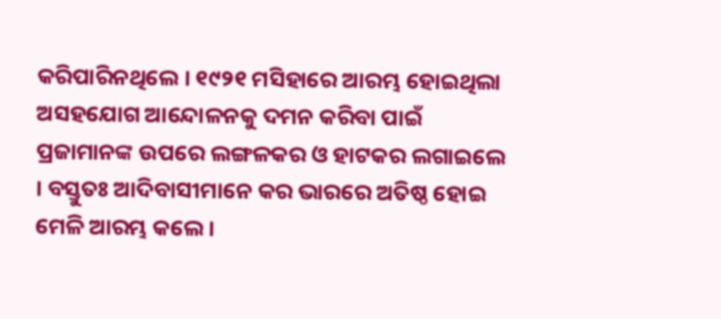କରିପାରିନଥିଲେ । ୧୯୨୧ ମସିହାରେ ଆରମ୍ଭ ହୋଇଥିଲା ଅସହଯୋଗ ଆନ୍ଦୋଳନକୁ ଦମନ କରିବା ପାଇଁ ପ୍ରଜାମାନଙ୍କ ଉପରେ ଲଙ୍ଗଳକର ଓ ହାଟକର ଲଗାଇଲେ । ବସ୍ତୁତଃ ଆଦିବାସୀମାନେ କର ଭାରରେ ଅତିଷ୍ଠ ହୋଇ ମେଳି ଆରମ୍ଭ କଲେ ।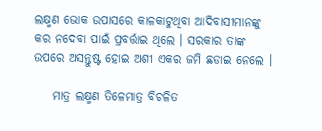ଲକ୍ଷ୍ମଣ ଭୋକ ଉପାସରେ କାଳକାଟୁଥିବା ଆଦିବାସୀମାନଙ୍କୁ କର ନଦେବା ପାଇଁ ପ୍ରବର୍ତ୍ତାଇ ଥିଲେ । ସରକାର ତାଙ୍କ ଉପରେ ଅସନ୍ତୁଷ୍ଟ ହୋଇ ଅଶୀ ଏକର ଜମି ଛଡାଇ ନେଲେ ।

    ମାତ୍ର ଲକ୍ଷ୍ମଣ ତିଳେମାତ୍ର ବିଚଳିତ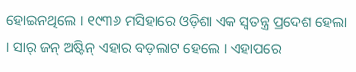ହୋଇନଥିଲେ । ୧୯୩୬ ମସିହାରେ ଓଡ଼ିଶା ଏକ ସ୍ୱତନ୍ତ୍ର ପ୍ରଦେଶ ହେଲା । ସାର୍‌ ଜନ୍‌ ଅଷ୍ଟିନ୍‌ ଏହାର ବଡ଼ଲାଟ ହେଲେ । ଏହାପରେ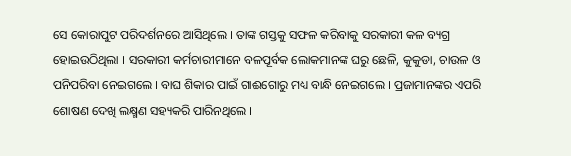ସେ କୋରାପୁଟ ପରିଦର୍ଶନରେ ଆସିଥିଲେ । ତାଙ୍କ ଗସ୍ତକୁ ସଫଳ କରିବାକୁ ସରକାରୀ କଳ ବ୍ୟଗ୍ର ହୋଇଉଠିଥିଲା । ସରକାରୀ କର୍ମଚାରୀମାନେ ବଳପୂର୍ବକ ଲୋକମାନଙ୍କ ଘରୁ ଛେଳି, କୁକୁଡା, ଚାଉଳ ଓ ପନିପରିବା ନେଇଗଲେ । ବାଘ ଶିକାର ପାଇଁ ଗାଈଗୋରୁ ମଧ୍ୟ ବାନ୍ଧି ନେଇଗଲେ । ପ୍ରଜାମାନଙ୍କର ଏପରି ଶୋଷଣ ଦେଖି ଲକ୍ଷ୍ମଣ ସହ୍ୟକରି ପାରିନଥିଲେ ।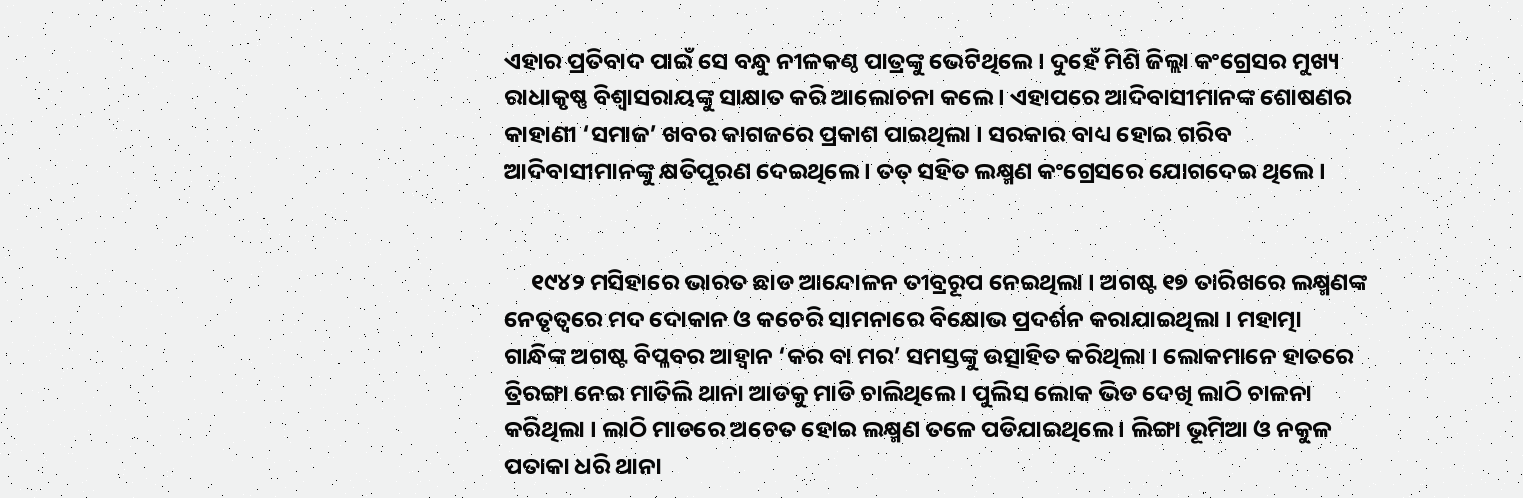ଏହାର ପ୍ରତିବାଦ ପାଇଁ ସେ ବନ୍ଧୁ ନୀଳକଣ୍ଠ ପାତ୍ରଙ୍କୁ ଭେଟିଥିଲେ । ଦୁହେଁ ମିଶି ଜିଲ୍ଲା କଂଗ୍ରେସର ମୁଖ୍ୟ ରାଧାକୃଷ୍ଣ ବିଶ୍ୱାସରାୟଙ୍କୁ ସାକ୍ଷାତ କରି ଆଲୋଚନା କଲେ । ଏହାପରେ ଆଦିବାସୀମାନଙ୍କ ଶୋଷଣର କାହାଣୀ ‘ସମାଜ’ ଖବର କାଗଜରେ ପ୍ରକାଶ ପାଇଥିଲା । ସରକାର ବାଧ୍ୟ ହୋଇ ଗରିବ ଆଦିବାସୀମାନଙ୍କୁ କ୍ଷତିପୂରଣ ଦେଇଥିଲେ । ତତ୍‌ ସହିତ ଲକ୍ଷ୍ମଣ କଂଗ୍ରେସରେ ଯୋଗଦେଇ ଥିଲେ ।


     ୧୯୪୨ ମସିହାରେ ଭାରତ ଛାଡ ଆନ୍ଦୋଳନ ତୀବ୍ରରୂପ ନେଇଥିଲା । ଅଗଷ୍ଟ ୧୭ ତାରିଖରେ ଲକ୍ଷ୍ମଣଙ୍କ ନେତୃତ୍ୱରେ ମଦ ଦୋକାନ ଓ କଚେରି ସାମନାରେ ବିକ୍ଷୋଭ ପ୍ରଦର୍ଶନ କରାଯାଇଥିଲା । ମହାତ୍ମା ଗାନ୍ଧିଙ୍କ ଅଗଷ୍ଟ ବିପ୍ଳବର ଆହ୍ୱାନ ‘କର ବା ମର’ ସମସ୍ତଙ୍କୁ ଉତ୍ସାହିତ କରିଥିଲା । ଲୋକମାନେ ହାତରେ ତ୍ରିରଙ୍ଗା ନେଇ ମାତିଲି ଥାନା ଆଡକୁ ମାଡି ଚାଲିଥିଲେ । ପୁଲିସ ଲୋକ ଭିଡ ଦେଖି ଲାଠି ଚାଳନା କରିଥିଲା । ଲାଠି ମାଡରେ ଅଚେତ ହୋଇ ଲକ୍ଷ୍ମଣ ତଳେ ପଡିଯାଇଥିଲେ । ଲିଙ୍ଗା ଭୂମିଆ ଓ ନକୁଳ ପତାକା ଧରି ଥାନା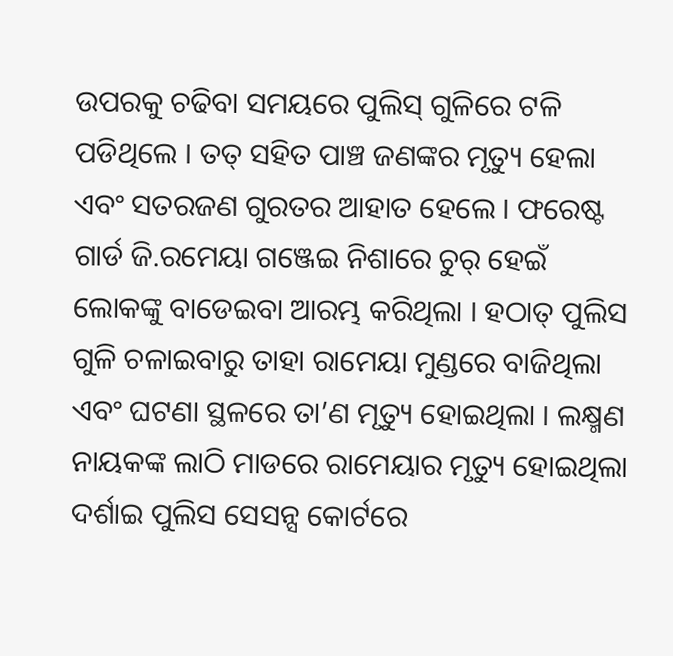ଉପରକୁ ଚଢିବା ସମୟରେ ପୁଲିସ୍‌ ଗୁଳିରେ ଟଳି ପଡିଥିଲେ । ତତ୍‌ ସହିତ ପାଞ୍ଚ ଜଣଙ୍କର ମୃତ୍ୟୁ ହେଲା ଏବଂ ସତରଜଣ ଗୁରତର ଆହାତ ହେଲେ । ଫରେଷ୍ଟ  ଗାର୍ଡ ଜି.ରମେୟା ଗଞ୍ଜେଇ ନିଶାରେ ଚୁର୍‌ ହେଇଁ ଲୋକଙ୍କୁ ବାଡେଇବା ଆରମ୍ଭ କରିଥିଲା । ହଠାତ୍‌ ପୁଲିସ ଗୁଳି ଚଳାଇବାରୁ ତାହା ରାମେୟା ମୁଣ୍ଡରେ ବାଜିଥିଲା ଏବଂ ଘଟଣା ସ୍ଥଳରେ ତା’ଣ ମୃତ୍ୟୁ ହୋଇଥିଲା । ଲକ୍ଷ୍ମଣ ନାୟକଙ୍କ ଲାଠି ମାଡରେ ରାମେୟାର ମୃତ୍ୟୁ ହୋଇଥିଲା ଦର୍ଶାଇ ପୁଲିସ ସେସନ୍ସ କୋର୍ଟରେ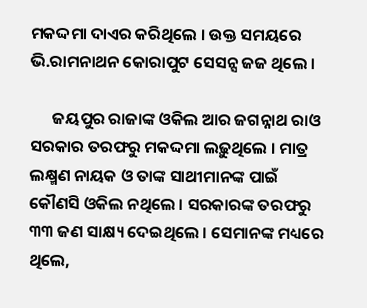ମକଦ୍ଦମା ଦାଏର କରିଥିଲେ । ଉକ୍ତ ସମୟରେ ଭି.ରାମନାଥନ କୋରାପୁଟ ସେସନ୍ସ ଜଜ ଥିଲେ ।

      ଜୟପୁର ରାଜାଙ୍କ ଓକିଲ ଆର ଜଗନ୍ନାଥ ରାଓ ସରକାର ତରଫରୁ ମକଦ୍ଦମା ଲଢ଼ୁଥିଲେ । ମାତ୍ର ଲକ୍ଷ୍ମଣ ନାୟକ ଓ ତାଙ୍କ ସାଥୀମାନଙ୍କ ପାଇଁ କୌଣସି ଓକିଲ ନଥିଲେ । ସରକାରଙ୍କ ତରଫରୁ ୩୩ ଜଣ ସାକ୍ଷ୍ୟ ଦେଇଥିଲେ । ସେମାନଙ୍କ ମଧ୍ୟରେ ଥିଲେ,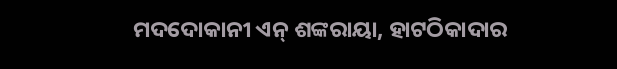ମଦଦୋକାନୀ ଏନ୍‌ ଶଙ୍କରାୟା, ହାଟଠିକାଦାର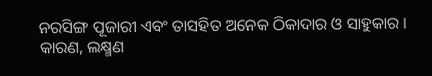ନରସିଙ୍ଗ ପୂଜାରୀ ଏବଂ ତାସହିତ ଅନେକ ଠିକାଦାର ଓ ସାହୁକାର । କାରଣ, ଲକ୍ଷ୍ମଣ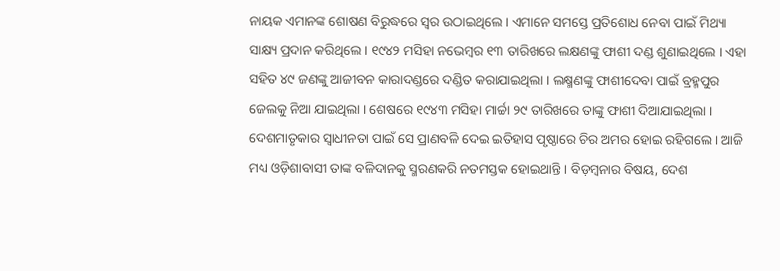ନାୟକ ଏମାନଙ୍କ ଶୋଷଣ ବିରୁଦ୍ଧରେ ସ୍ୱର ଉଠାଇଥିଲେ । ଏମାନେ ସମସ୍ତେ ପ୍ରତିଶୋଧ ନେବା ପାଇଁ ମିଥ୍ୟା ସାକ୍ଷ୍ୟ ପ୍ରଦାନ କରିଥିଲେ । ୧୯୪୨ ମସିହା ନଭେମ୍ବର ୧୩ ତାରିଖରେ ଲକ୍ଷଣଙ୍କୁ ଫାଶୀ ଦଣ୍ଡ ଶୁଣାଇଥିଲେ । ଏହା ସହିତ ୪୯ ଜଣଙ୍କୁ ଆଜୀବନ କାରାଦଣ୍ଡରେ ଦଣ୍ଡିତ କରାଯାଇଥିଲା । ଲକ୍ଷ୍ମଣଙ୍କୁ ଫାଶୀଦେବା ପାଇଁ ବ୍ରହ୍ମପୁର ଜେଲକୁ ନିଆ ଯାଇଥିଲା । ଶେଷରେ ୧୯୪୩ ମସିହା ମାର୍ଚ୍ଚା ୨୯ ତାରିଖରେ ତାଙ୍କୁ ଫାଶୀ ଦିଆଯାଇଥିଲା । ଦେଶମାତୃକାର ସ୍ୱାଧୀନତା ପାଇଁ ସେ ପ୍ରାଣବଳି ଦେଇ ଇତିହାସ ପୃଷ୍ଠାରେ ଚିର ଅମର ହୋଇ ରହିଗଲେ । ଆଜି ମଧ୍ୟ ଓଡ଼ିଶାବାସୀ ତାଙ୍କ ବଳିଦାନକୁ ସ୍ମରଣକରି ନତମସ୍ତକ ହୋଇଥାନ୍ତି । ବିଡ଼ମ୍ବନାର ବିଷୟ, ଦେଶ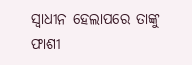ସ୍ୱାଧୀନ ହେଲାପରେ ତାଙ୍କୁ ଫାଶୀ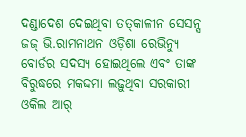ଦଣ୍ଡାଦେଶ ଦେଇଥିବା ତତ୍‌କାଳୀନ ସେସନ୍ସ ଜଜ୍‌ ଭି.ରାମନାଥନ ଓଡ଼ିଶା ରେଭିନ୍ୟୁ ବୋର୍ଡର ସଦସ୍ୟ ହୋଇଥିଲେ ଏବଂ ତାଙ୍କ ବିରୁଦ୍ଧରେ ମକଦ୍ଦମା ଲଢ଼ୁଥିବା ସରକାରୀ ଓକିଲ ଆର୍‌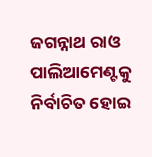ଜଗନ୍ନାଥ ରାଓ ପାଲିଆମେଣ୍ଟକୁ ନିର୍ବାଚିତ ହୋଇ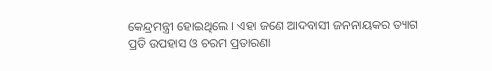କେନ୍ଦ୍ରମନ୍ତ୍ରୀ ହୋଇଥିଲେ । ଏହା ଜଣେ ଆଦବାସୀ ଜନନାୟକର ତ୍ୟାଗ ପ୍ରତି ଉପହାସ ଓ ଚରମ ପ୍ରତାରଣା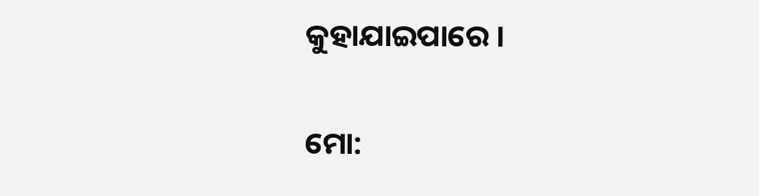କୁହାଯାଇପାରେ ।


ମୋ: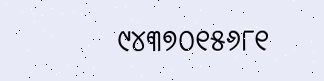୯୪୩୭୦୧୫୬୮୧